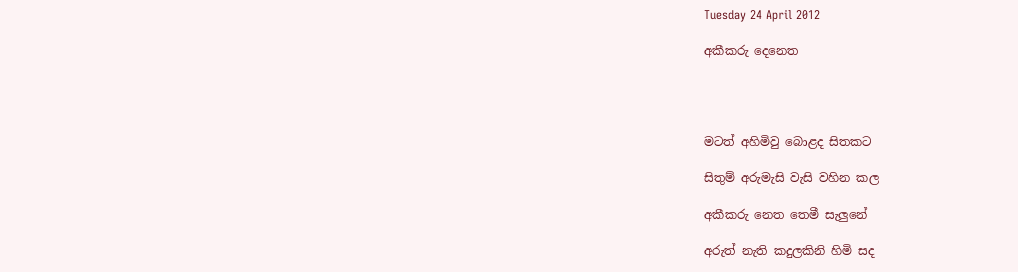Tuesday 24 April 2012

අකීකරු දෙනෙත




මටත් අහිමිවු බොළද සිතකට

සිතුම් අරුමැසි වැසි වහින කල

අකීකරු නෙත තෙමී සැලුනේ

අරුත් නැති කදුලකිනි හිමි සද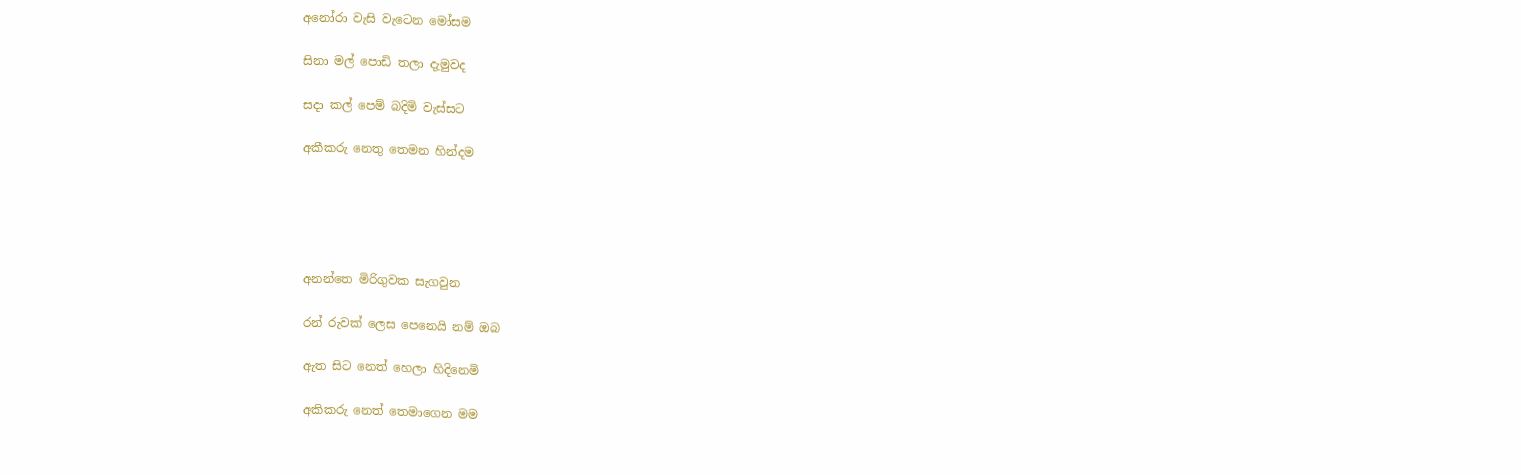අනෝරා වැසි වැටෙන මෝසම

සිනා මල් පොඩි තලා දැමුවද

සදා කල් පෙම් බදිමි වැස්සට

අකීකරු නෙතු තෙමන හින්දම





අනන්තෙ මිරිගුවක සැගවුන

රන් රුවක් ලෙස පෙනෙයි නම් ඔබ

ඇත සිට නෙත් හෙලා හිදිනෙමි

අකිකරු නෙත් තෙමාගෙන මම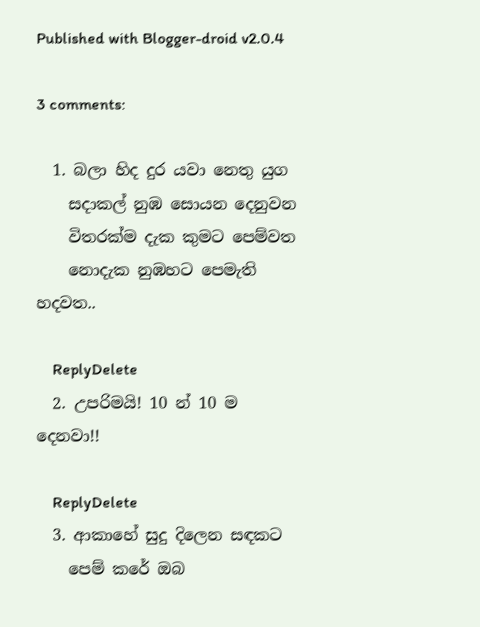Published with Blogger-droid v2.0.4

3 comments:

  1. බලා හිද දුර යවා නෙතු යුග
    සදාකල් නුඹ සොයන දෙනුවන
    විතරක්ම දැක කුමට පෙම්වත
    නොදැක නුඹහට පෙමැති හදවත..

    ReplyDelete
  2. උපරිමයි! 10 න් 10 ම දෙනවා!!

    ReplyDelete
  3. ආකාහේ සුදු දිලෙන සඳකට
    පෙම් කරේ ඔබ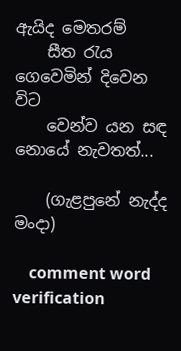ඇයිද මෙතරම්
    සීත රැය ගෙවෙමින් දිවෙන විට
    වෙන්ව යන සඳ නොයේ නැවතත්...

    (ගැළපුනේ නැද්ද මංදා)

    comment word verification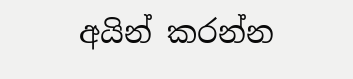අයින් කරන්න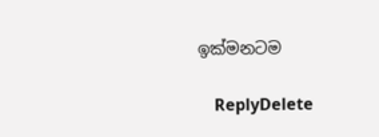ඉක්මනටම

    ReplyDelete